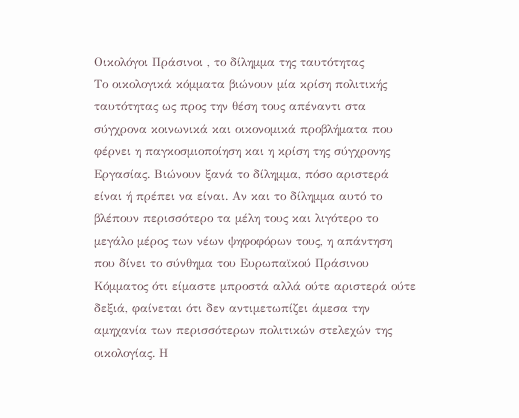Οικολόγοι Πράσινοι , το δίλημμα της ταυτότητας
Το οικολογικά κόμματα βιώνουν μία κρίση πολιτικής ταυτότητας ως προς την θέση τους απέναντι στα σύγχρονα κοινωνικά και οικονομικά προβλήματα που φέρνει η παγκοσμιοποίηση και η κρίση της σύγχρονης Εργασίας. Βιώνουν ξανά το δίλημμα, πόσο αριστερά είναι ή πρέπει να είναι. Αν και το δίλημμα αυτό το βλέπουν περισσότερο τα μέλη τους και λιγότερο το μεγάλο μέρος των νέων ψηφοφόρων τους, η απάντηση που δίνει το σύνθημα του Ευρωπαϊκού Πράσινου Κόμματος ότι είμαστε μπροστά αλλά ούτε αριστερά ούτε δεξιά, φαίνεται ότι δεν αντιμετωπίζει άμεσα την αμηχανία των περισσότερων πολιτικών στελεχών της οικολογίας. Η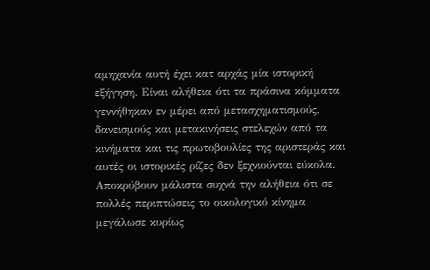αμηχανία αυτή έχει κατ αρχάς μία ιστορική εξήγηση. Είναι αλήθεια ότι τα πράσινα κόμματα γεννήθηκαν εν μέρει από μετασχηματισμούς, δανεισμούς και μετακινήσεις στελεχών από τα κινήματα και τις πρωτοβουλίες της αριστεράς και αυτές οι ιστορικές ρίζες δεν ξεχνιούνται εύκολα. Αποκρύβουν μάλιστα συχνά την αλήθεια ότι σε πολλές περιπτώσεις το οικολογικό κίνημα μεγάλωσε κυρίως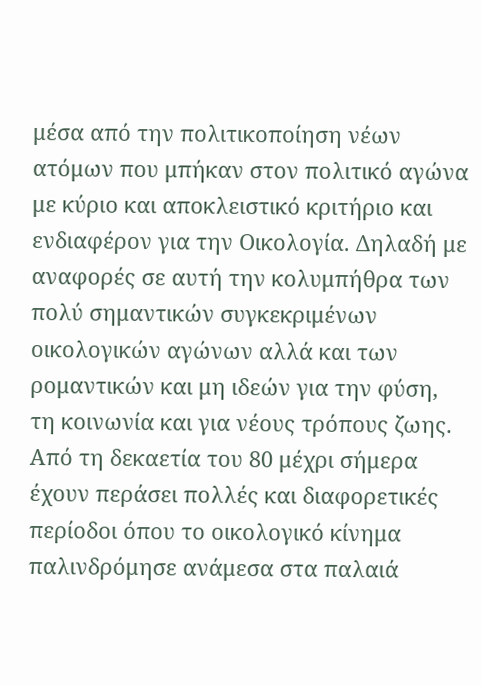μέσα από την πολιτικοποίηση νέων ατόμων που μπήκαν στον πολιτικό αγώνα με κύριο και αποκλειστικό κριτήριο και ενδιαφέρον για την Οικολογία. Δηλαδή με αναφορές σε αυτή την κολυμπήθρα των πολύ σημαντικών συγκεκριμένων οικολογικών αγώνων αλλά και των ρομαντικών και μη ιδεών για την φύση, τη κοινωνία και για νέους τρόπους ζωης. Από τη δεκαετία του 80 μέχρι σήμερα έχουν περάσει πολλές και διαφορετικές περίοδοι όπου το οικολογικό κίνημα παλινδρόμησε ανάμεσα στα παλαιά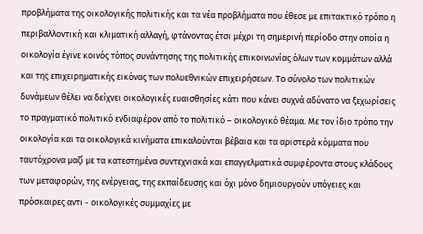προβλήματα της οικολογικής πολιτικής και τα νέα προβλήματα που έθεσε με επιτακτικό τρόπο η περιβαλλοντική και κλιματική αλλαγή, φτάνοντας έτσι μέχρι τη σημερινή περίοδο στην οποία η οικολογία έγινε κοινός τόπος συνάντησης της πολιτικής επικοινωνίας όλων των κομμάτων αλλά και της επιχειρηματικής εικόνας των πολυεθνικών επιχειρήσεων. Το σύνολο των πολιτικών δυνάμεων θέλει να δείχνει οικολογικές ευαισθησίες κάτι που κάνει συχνά αδύνατο να ξεχωρίσεις το πραγματικό πολιτικό ενδιαφέρον από το πολιτικό – οικολογικό θέαμα. Με τον ίδιο τρόπο την οικολογία και τα οικολογικά κινήματα επικαλούνται βέβαια και τα αριστερά κόμματα που ταυτόχρονα μαζί με τα κατεστημένα συντεχνιακά και επαγγελματικά συμφέροντα στους κλάδους των μεταφορών, της ενέργειας, της εκπαίδευσης και όχι μόνο δημιουργούν υπόγειες και πρόσκαιρες αντι - οικολογικές συμμαχίες με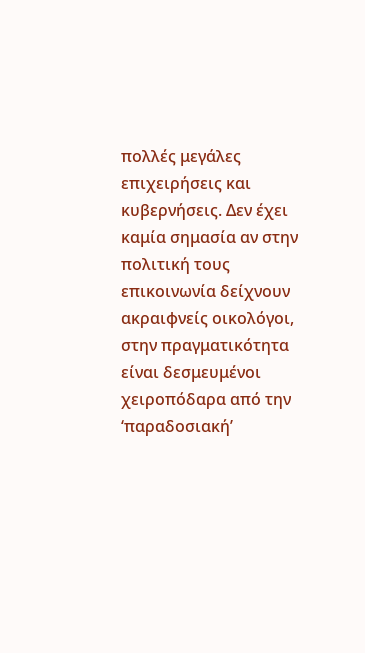πολλές μεγάλες επιχειρήσεις και κυβερνήσεις. Δεν έχει καμία σημασία αν στην πολιτική τους επικοινωνία δείχνουν ακραιφνείς οικολόγοι, στην πραγματικότητα είναι δεσμευμένοι χειροπόδαρα από την ‘παραδοσιακή’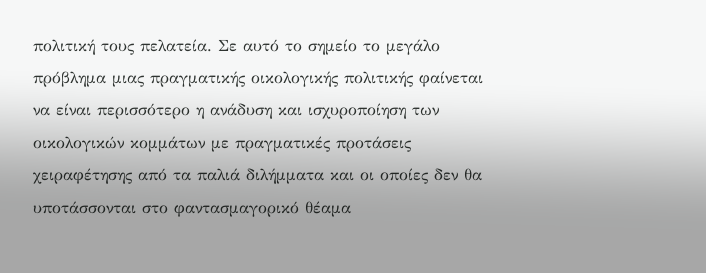πολιτική τους πελατεία. Σε αυτό το σημείο το μεγάλο πρόβλημα μιας πραγματικής οικολογικής πολιτικής φαίνεται να είναι περισσότερο η ανάδυση και ισχυροποίηση των οικολογικών κομμάτων με πραγματικές προτάσεις χειραφέτησης από τα παλιά διλήμματα και οι οποίες δεν θα υποτάσσονται στο φαντασμαγορικό θέαμα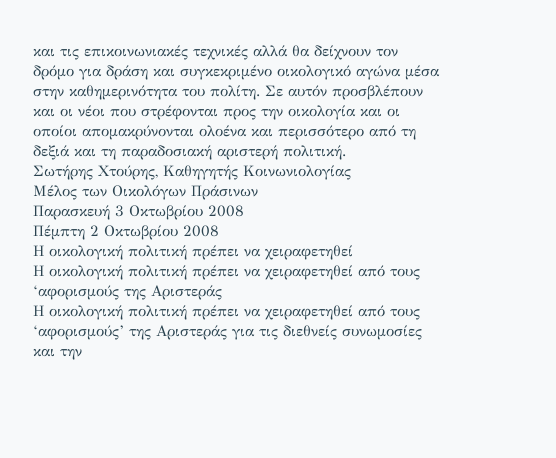και τις επικοινωνιακές τεχνικές αλλά θα δείχνουν τον δρόμο για δράση και συγκεκριμένο οικολογικό αγώνα μέσα στην καθημερινότητα του πολίτη. Σε αυτόν προσβλέπουν και οι νέοι που στρέφονται προς την οικολογία και οι οποίοι απομακρύνονται ολοένα και περισσότερο από τη δεξιά και τη παραδοσιακή αριστερή πολιτική.
Σωτήρης Χτούρης, Καθηγητής Κοινωνιολογίας
Μέλος των Οικολόγων Πράσινων
Παρασκευή 3 Οκτωβρίου 2008
Πέμπτη 2 Οκτωβρίου 2008
Η οικολογική πολιτική πρέπει να χειραφετηθεί
Η οικολογική πολιτική πρέπει να χειραφετηθεί από τους ‘αφορισμούς της Αριστεράς
Η οικολογική πολιτική πρέπει να χειραφετηθεί από τους ‘αφορισμούς’ της Αριστεράς για τις διεθνείς συνωμοσίες και την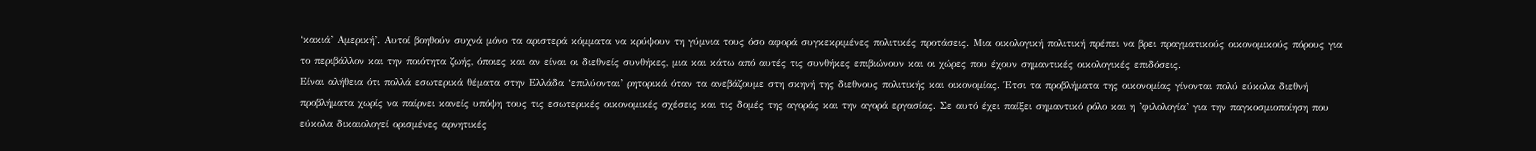‘κακιά’ Αμερική’. Αυτοί βοηθούν συχνά μόνο τα αριστερά κόμματα να κρύψουν τη γύμνια τους όσο αφορά συγκεκριμένες πολιτικές προτάσεις. Μια οικολογική πολιτική πρέπει να βρει πραγματικούς οικονομικούς πόρους για το περιβάλλον και την ποιότητα ζωής, όποιες και αν είναι οι διεθνείς συνθήκες, μια και κάτω από αυτές τις συνθήκες επιβιώνουν και οι χώρες που έχουν σημαντικές οικολογικές επιδόσεις.
Είναι αλήθεια ότι πολλά εσωτερικά θέματα στην Ελλάδα ‘επιλύονται’ ρητορικά όταν τα ανεβάζουμε στη σκηνή της διεθνους πολιτικής και οικονομίας. Έτσι τα προβλήματα της οικονομίας γίνονται πολύ εύκολα διεθνή προβλήματα χωρίς να παίρνει κανείς υπόψη τους τις εσωτερικές οικονομικές σχέσεις και τις δομές της αγοράς και την αγορά εργασίας. Σε αυτό έχει παίξει σημαντικό ρόλο και η ’φιλολογία’ για την παγκοσμιοποίηση που εύκολα δικαιολογεί ορισμένες αρνητικές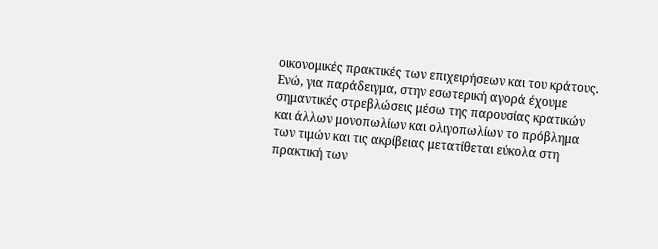οικονομικές πρακτικές των επιχειρήσεων και του κράτους. Ενώ, για παράδειγμα, στην εσωτερική αγορά έχουμε σημαντικές στρεβλώσεις μέσω της παρουσίας κρατικών και άλλων μονοπωλίων και ολιγοπωλίων το πρόβλημα των τιμών και τις ακρίβειας μετατίθεται εύκολα στη πρακτική των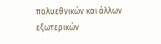πολυεθνικών και άλλων εξωτερικών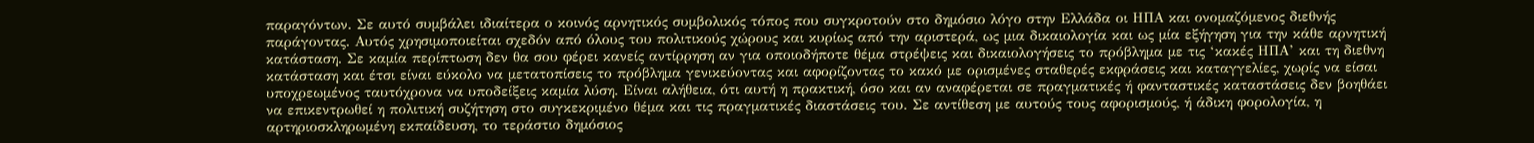παραγόντων. Σε αυτό συμβάλει ιδιαίτερα ο κοινός αρνητικός συμβολικός τόπος που συγκροτούν στο δημόσιο λόγο στην Ελλάδα οι ΗΠΑ και ονομαζόμενος διεθνής παράγοντας. Αυτός χρησιμοποιείται σχεδόν από όλους του πολιτικούς χώρους και κυρίως από την αριστερά, ως μια δικαιολογία και ως μία εξήγηση για την κάθε αρνητική κατάσταση. Σε καμία περίπτωση δεν θα σου φέρει κανείς αντίρρηση αν για οποιοδήποτε θέμα στρέψεις και δικαιολογήσεις το πρόβλημα με τις ‘κακές ΗΠΑ’ και τη διεθνη κατάσταση και έτσι είναι εύκολο να μετατοπίσεις το πρόβλημα γενικεύοντας και αφορίζοντας το κακό με ορισμένες σταθερές εκφράσεις και καταγγελίες, χωρίς να είσαι υποχρεωμένος ταυτόχρονα να υποδείξεις καμία λύση. Είναι αλήθεια, ότι αυτή η πρακτική, όσο και αν αναφέρεται σε πραγματικές ή φανταστικές καταστάσεις δεν βοηθάει να επικεντρωθεί η πολιτική συζήτηση στο συγκεκριμένο θέμα και τις πραγματικές διαστάσεις του. Σε αντίθεση με αυτούς τους αφορισμούς, ή άδικη φορολογία, η αρτηριοσκληρωμένη εκπαίδευση, το τεράστιο δημόσιος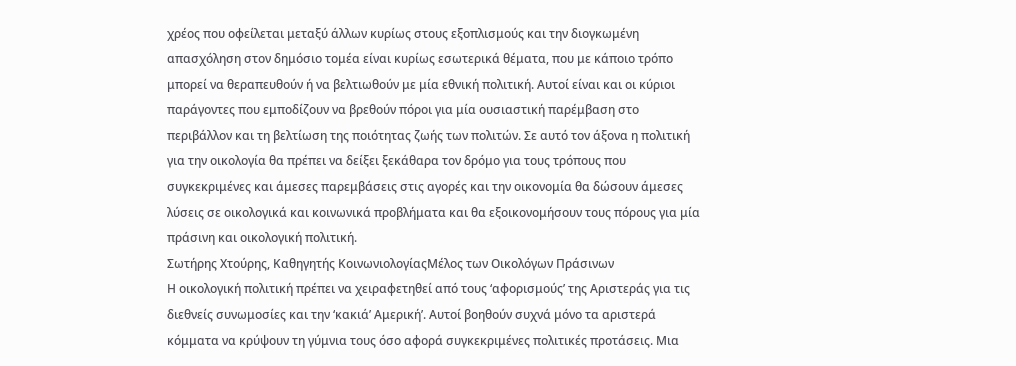χρέος που οφείλεται μεταξύ άλλων κυρίως στους εξοπλισμούς και την διογκωμένη απασχόληση στον δημόσιο τομέα είναι κυρίως εσωτερικά θέματα, που με κάποιο τρόπο μπορεί να θεραπευθούν ή να βελτιωθούν με μία εθνική πολιτική. Αυτοί είναι και οι κύριοι παράγοντες που εμποδίζουν να βρεθούν πόροι για μία ουσιαστική παρέμβαση στο περιβάλλον και τη βελτίωση της ποιότητας ζωής των πολιτών. Σε αυτό τον άξονα η πολιτική για την οικολογία θα πρέπει να δείξει ξεκάθαρα τον δρόμο για τους τρόπους που συγκεκριμένες και άμεσες παρεμβάσεις στις αγορές και την οικονομία θα δώσουν άμεσες λύσεις σε οικολογικά και κοινωνικά προβλήματα και θα εξοικονομήσουν τους πόρους για μία πράσινη και οικολογική πολιτική.
Σωτήρης Χτούρης, Καθηγητής ΚοινωνιολογίαςΜέλος των Οικολόγων Πράσινων
Η οικολογική πολιτική πρέπει να χειραφετηθεί από τους ‘αφορισμούς’ της Αριστεράς για τις διεθνείς συνωμοσίες και την ‘κακιά’ Αμερική’. Αυτοί βοηθούν συχνά μόνο τα αριστερά κόμματα να κρύψουν τη γύμνια τους όσο αφορά συγκεκριμένες πολιτικές προτάσεις. Μια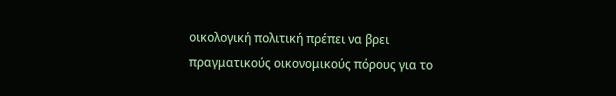οικολογική πολιτική πρέπει να βρει πραγματικούς οικονομικούς πόρους για το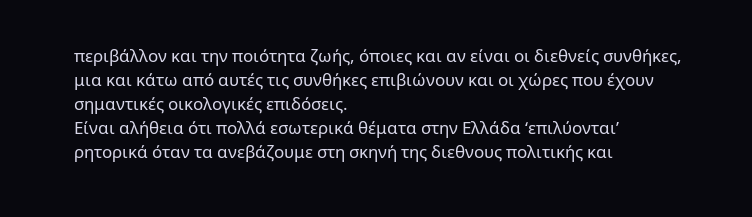περιβάλλον και την ποιότητα ζωής, όποιες και αν είναι οι διεθνείς συνθήκες, μια και κάτω από αυτές τις συνθήκες επιβιώνουν και οι χώρες που έχουν σημαντικές οικολογικές επιδόσεις.
Είναι αλήθεια ότι πολλά εσωτερικά θέματα στην Ελλάδα ‘επιλύονται’ ρητορικά όταν τα ανεβάζουμε στη σκηνή της διεθνους πολιτικής και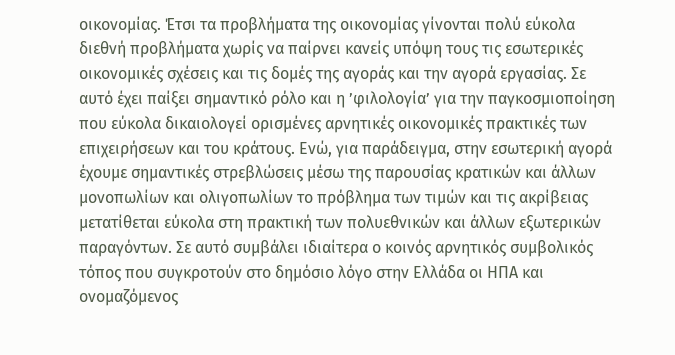οικονομίας. Έτσι τα προβλήματα της οικονομίας γίνονται πολύ εύκολα διεθνή προβλήματα χωρίς να παίρνει κανείς υπόψη τους τις εσωτερικές οικονομικές σχέσεις και τις δομές της αγοράς και την αγορά εργασίας. Σε αυτό έχει παίξει σημαντικό ρόλο και η ’φιλολογία’ για την παγκοσμιοποίηση που εύκολα δικαιολογεί ορισμένες αρνητικές οικονομικές πρακτικές των επιχειρήσεων και του κράτους. Ενώ, για παράδειγμα, στην εσωτερική αγορά έχουμε σημαντικές στρεβλώσεις μέσω της παρουσίας κρατικών και άλλων μονοπωλίων και ολιγοπωλίων το πρόβλημα των τιμών και τις ακρίβειας μετατίθεται εύκολα στη πρακτική των πολυεθνικών και άλλων εξωτερικών παραγόντων. Σε αυτό συμβάλει ιδιαίτερα ο κοινός αρνητικός συμβολικός τόπος που συγκροτούν στο δημόσιο λόγο στην Ελλάδα οι ΗΠΑ και ονομαζόμενος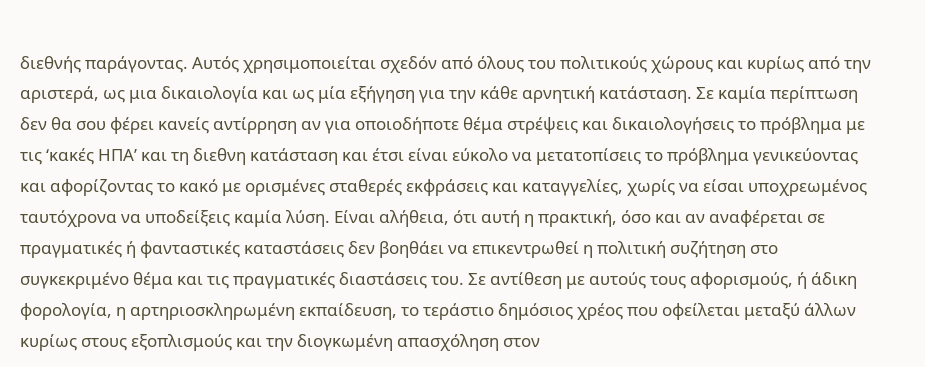διεθνής παράγοντας. Αυτός χρησιμοποιείται σχεδόν από όλους του πολιτικούς χώρους και κυρίως από την αριστερά, ως μια δικαιολογία και ως μία εξήγηση για την κάθε αρνητική κατάσταση. Σε καμία περίπτωση δεν θα σου φέρει κανείς αντίρρηση αν για οποιοδήποτε θέμα στρέψεις και δικαιολογήσεις το πρόβλημα με τις ‘κακές ΗΠΑ’ και τη διεθνη κατάσταση και έτσι είναι εύκολο να μετατοπίσεις το πρόβλημα γενικεύοντας και αφορίζοντας το κακό με ορισμένες σταθερές εκφράσεις και καταγγελίες, χωρίς να είσαι υποχρεωμένος ταυτόχρονα να υποδείξεις καμία λύση. Είναι αλήθεια, ότι αυτή η πρακτική, όσο και αν αναφέρεται σε πραγματικές ή φανταστικές καταστάσεις δεν βοηθάει να επικεντρωθεί η πολιτική συζήτηση στο συγκεκριμένο θέμα και τις πραγματικές διαστάσεις του. Σε αντίθεση με αυτούς τους αφορισμούς, ή άδικη φορολογία, η αρτηριοσκληρωμένη εκπαίδευση, το τεράστιο δημόσιος χρέος που οφείλεται μεταξύ άλλων κυρίως στους εξοπλισμούς και την διογκωμένη απασχόληση στον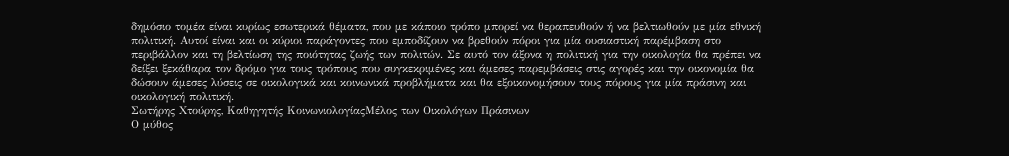δημόσιο τομέα είναι κυρίως εσωτερικά θέματα, που με κάποιο τρόπο μπορεί να θεραπευθούν ή να βελτιωθούν με μία εθνική πολιτική. Αυτοί είναι και οι κύριοι παράγοντες που εμποδίζουν να βρεθούν πόροι για μία ουσιαστική παρέμβαση στο περιβάλλον και τη βελτίωση της ποιότητας ζωής των πολιτών. Σε αυτό τον άξονα η πολιτική για την οικολογία θα πρέπει να δείξει ξεκάθαρα τον δρόμο για τους τρόπους που συγκεκριμένες και άμεσες παρεμβάσεις στις αγορές και την οικονομία θα δώσουν άμεσες λύσεις σε οικολογικά και κοινωνικά προβλήματα και θα εξοικονομήσουν τους πόρους για μία πράσινη και οικολογική πολιτική.
Σωτήρης Χτούρης, Καθηγητής ΚοινωνιολογίαςΜέλος των Οικολόγων Πράσινων
Ο μύθος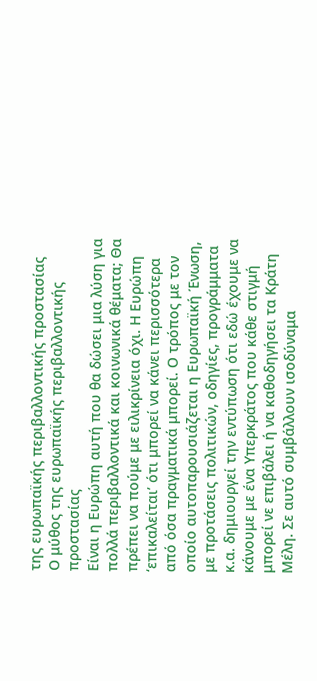της ευρωπαϊκής περιβαλλοντικής προστασίας
Ο μύθος της ευρωπαϊκής περιβαλλοντικής προστασίας
Είναι η Ευρώπη αυτή που θα δώσει μια λύση για πολλά περιβαλλοντικά και κοινωνικά θέματα; Θα πρέπει να πούμε με ειλικρίνεια όχι. Η Ευρώπη ‘επικαλείται’ ότι μπορεί να κάνει περισσότερα από όσα πραγματικά μπορεί. Ο τρόπος με τον οποίο αυτοπαρουσιάζεται η Ευρωπαϊκή Ένωση, με προτάσεις πολιτικών, οδηγίες, προγράμματα κ.α. δημιουργεί την εντύπωση ότι εδώ έχουμε να κάνουμε με ένα Υπερκράτος που κάθε στιγμή μπορεί νε επιβάλει ή να καθοδηγήσει τα Κράτη Μέλη. Σε αυτό συμβάλλουν ισοδύναμα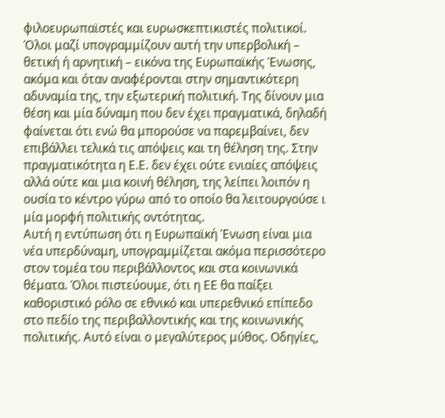φιλοευρωπαϊστές και ευρωσκεπτικιστές πολιτικοί. Όλοι μαζί υπογραμμίζουν αυτή την υπερβολική – θετική ή αρνητική – εικόνα της Ευρωπαϊκής Ένωσης, ακόμα και όταν αναφέρονται στην σημαντικότερη αδυναμία της, την εξωτερική πολιτική. Της δίνουν μια θέση και μία δύναμη που δεν έχει πραγματικά, δηλαδή φαίνεται ότι ενώ θα μπορούσε να παρεμβαίνει, δεν επιβάλλει τελικά τις απόψεις και τη θέληση της. Στην πραγματικότητα η Ε.Ε. δεν έχει ούτε ενιαίες απόψεις αλλά ούτε και μια κοινή θέληση, της λείπει λοιπόν η ουσία το κέντρο γύρω από το οποίο θα λειτουργούσε ι μία μορφή πολιτικής οντότητας.
Αυτή η εντύπωση ότι η Ευρωπαϊκή Ένωση είναι μια νέα υπερδύναμη, υπογραμμίζεται ακόμα περισσότερο στον τομέα του περιβάλλοντος και στα κοινωνικά θέματα. Όλοι πιστεύουμε, ότι η ΕΕ θα παίξει καθοριστικό ρόλο σε εθνικό και υπερεθνικό επίπεδο στο πεδίο της περιβαλλοντικής και της κοινωνικής πολιτικής. Αυτό είναι ο μεγαλύτερος μύθος. Οδηγίες,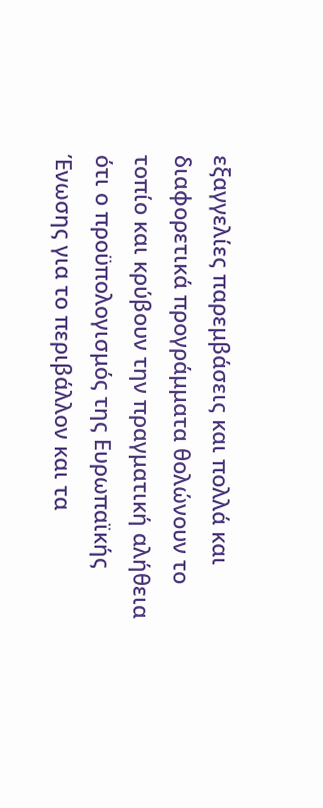εξαγγελίες παρεμβάσεις και πολλά και διαφορετικά προγράμματα θολώνουν το τοπίο και κρύβουν την πραγματική αλήθεια ότι ο προϋπολογισμός της Ευρωπαϊκής Ένωσης για το περιβάλλον και τα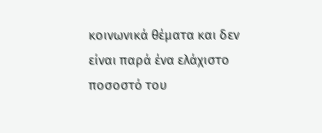κοινωνικά θέματα και δεν είναι παρά ένα ελάχιστο ποσοστό του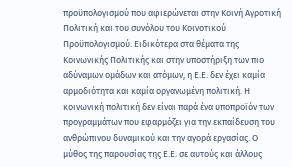προϋπολογισμού που αφιερώνεται στην Κοινή Αγροτική Πολιτική και του συνόλου του Κοινοτικού Προϋπολογισμού. Ειδικότερα στα θέματα της Κοινωνικής Πολιτικής και στην υποστήριξη των πιο αδύναμων ομάδων και ατόμων, η Ε.Ε. δεν έχει καμία αρμοδιότητα και καμία οργανωμένη πολιτική. Η κοινωνική πολιτική δεν είναι παρά ένα υποπροϊόν των προγραμμάτων που εφαρμόζει για την εκπαίδευση του ανθρώπινου δυναμικού και την αγορά εργασίας. Ο μύθος της παρουσίας της Ε.Ε. σε αυτούς και άλλους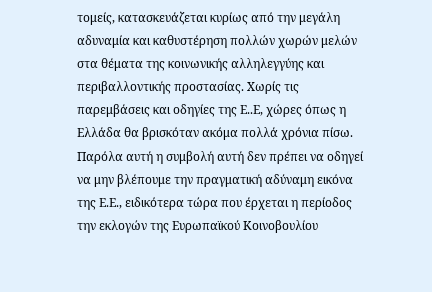τομείς, κατασκευάζεται κυρίως από την μεγάλη αδυναμία και καθυστέρηση πολλών χωρών μελών στα θέματα της κοινωνικής αλληλεγγύης και περιβαλλοντικής προστασίας. Χωρίς τις παρεμβάσεις και οδηγίες της Ε..Ε, χώρες όπως η Ελλάδα θα βρισκόταν ακόμα πολλά χρόνια πίσω. Παρόλα αυτή η συμβολή αυτή δεν πρέπει να οδηγεί να μην βλέπουμε την πραγματική αδύναμη εικόνα της Ε.Ε., ειδικότερα τώρα που έρχεται η περίοδος την εκλογών της Ευρωπαϊκού Κοινοβουλίου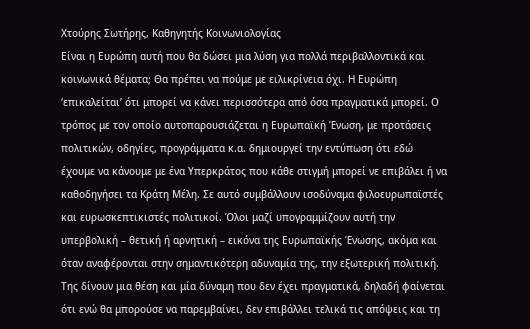Χτούρης Σωτήρης, Καθηγητής Κοινωνιολογίας
Είναι η Ευρώπη αυτή που θα δώσει μια λύση για πολλά περιβαλλοντικά και κοινωνικά θέματα; Θα πρέπει να πούμε με ειλικρίνεια όχι. Η Ευρώπη ‘επικαλείται’ ότι μπορεί να κάνει περισσότερα από όσα πραγματικά μπορεί. Ο τρόπος με τον οποίο αυτοπαρουσιάζεται η Ευρωπαϊκή Ένωση, με προτάσεις πολιτικών, οδηγίες, προγράμματα κ.α. δημιουργεί την εντύπωση ότι εδώ έχουμε να κάνουμε με ένα Υπερκράτος που κάθε στιγμή μπορεί νε επιβάλει ή να καθοδηγήσει τα Κράτη Μέλη. Σε αυτό συμβάλλουν ισοδύναμα φιλοευρωπαϊστές και ευρωσκεπτικιστές πολιτικοί. Όλοι μαζί υπογραμμίζουν αυτή την υπερβολική – θετική ή αρνητική – εικόνα της Ευρωπαϊκής Ένωσης, ακόμα και όταν αναφέρονται στην σημαντικότερη αδυναμία της, την εξωτερική πολιτική. Της δίνουν μια θέση και μία δύναμη που δεν έχει πραγματικά, δηλαδή φαίνεται ότι ενώ θα μπορούσε να παρεμβαίνει, δεν επιβάλλει τελικά τις απόψεις και τη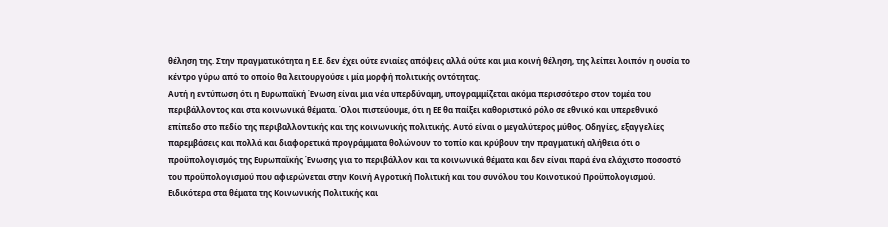θέληση της. Στην πραγματικότητα η Ε.Ε. δεν έχει ούτε ενιαίες απόψεις αλλά ούτε και μια κοινή θέληση, της λείπει λοιπόν η ουσία το κέντρο γύρω από το οποίο θα λειτουργούσε ι μία μορφή πολιτικής οντότητας.
Αυτή η εντύπωση ότι η Ευρωπαϊκή Ένωση είναι μια νέα υπερδύναμη, υπογραμμίζεται ακόμα περισσότερο στον τομέα του περιβάλλοντος και στα κοινωνικά θέματα. Όλοι πιστεύουμε, ότι η ΕΕ θα παίξει καθοριστικό ρόλο σε εθνικό και υπερεθνικό επίπεδο στο πεδίο της περιβαλλοντικής και της κοινωνικής πολιτικής. Αυτό είναι ο μεγαλύτερος μύθος. Οδηγίες, εξαγγελίες παρεμβάσεις και πολλά και διαφορετικά προγράμματα θολώνουν το τοπίο και κρύβουν την πραγματική αλήθεια ότι ο προϋπολογισμός της Ευρωπαϊκής Ένωσης για το περιβάλλον και τα κοινωνικά θέματα και δεν είναι παρά ένα ελάχιστο ποσοστό του προϋπολογισμού που αφιερώνεται στην Κοινή Αγροτική Πολιτική και του συνόλου του Κοινοτικού Προϋπολογισμού. Ειδικότερα στα θέματα της Κοινωνικής Πολιτικής και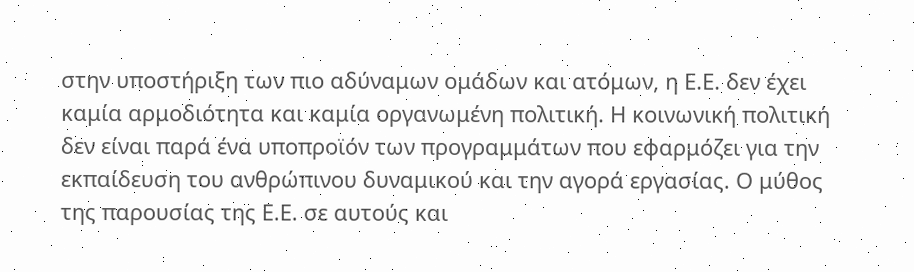στην υποστήριξη των πιο αδύναμων ομάδων και ατόμων, η Ε.Ε. δεν έχει καμία αρμοδιότητα και καμία οργανωμένη πολιτική. Η κοινωνική πολιτική δεν είναι παρά ένα υποπροϊόν των προγραμμάτων που εφαρμόζει για την εκπαίδευση του ανθρώπινου δυναμικού και την αγορά εργασίας. Ο μύθος της παρουσίας της Ε.Ε. σε αυτούς και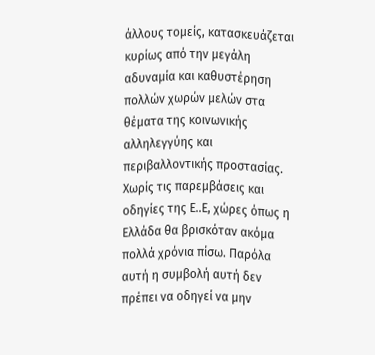άλλους τομείς, κατασκευάζεται κυρίως από την μεγάλη αδυναμία και καθυστέρηση πολλών χωρών μελών στα θέματα της κοινωνικής αλληλεγγύης και περιβαλλοντικής προστασίας. Χωρίς τις παρεμβάσεις και οδηγίες της Ε..Ε, χώρες όπως η Ελλάδα θα βρισκόταν ακόμα πολλά χρόνια πίσω. Παρόλα αυτή η συμβολή αυτή δεν πρέπει να οδηγεί να μην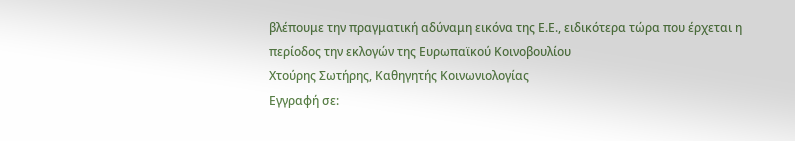βλέπουμε την πραγματική αδύναμη εικόνα της Ε.Ε., ειδικότερα τώρα που έρχεται η περίοδος την εκλογών της Ευρωπαϊκού Κοινοβουλίου
Χτούρης Σωτήρης, Καθηγητής Κοινωνιολογίας
Εγγραφή σε: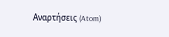Αναρτήσεις (Atom)